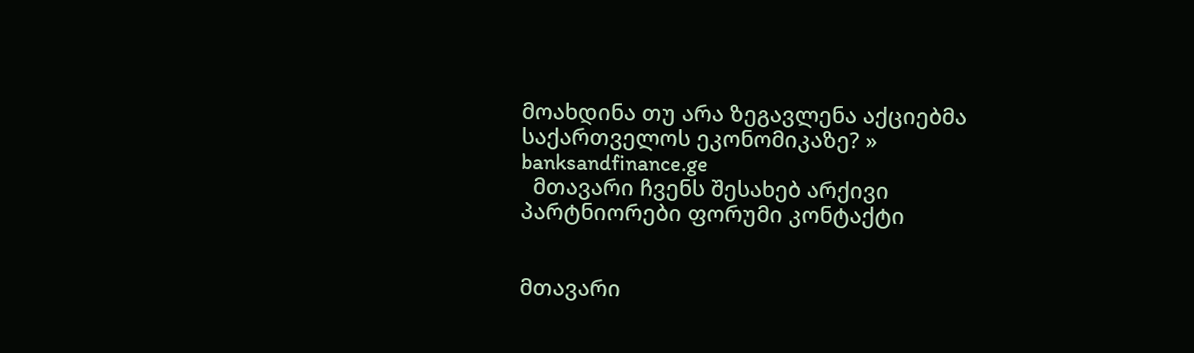მოახდინა თუ არა ზეგავლენა აქციებმა საქართველოს ეკონომიკაზე? » banksandfinance.ge
  მთავარი ჩვენს შესახებ არქივი პარტნიორები ფორუმი კონტაქტი


მთავარი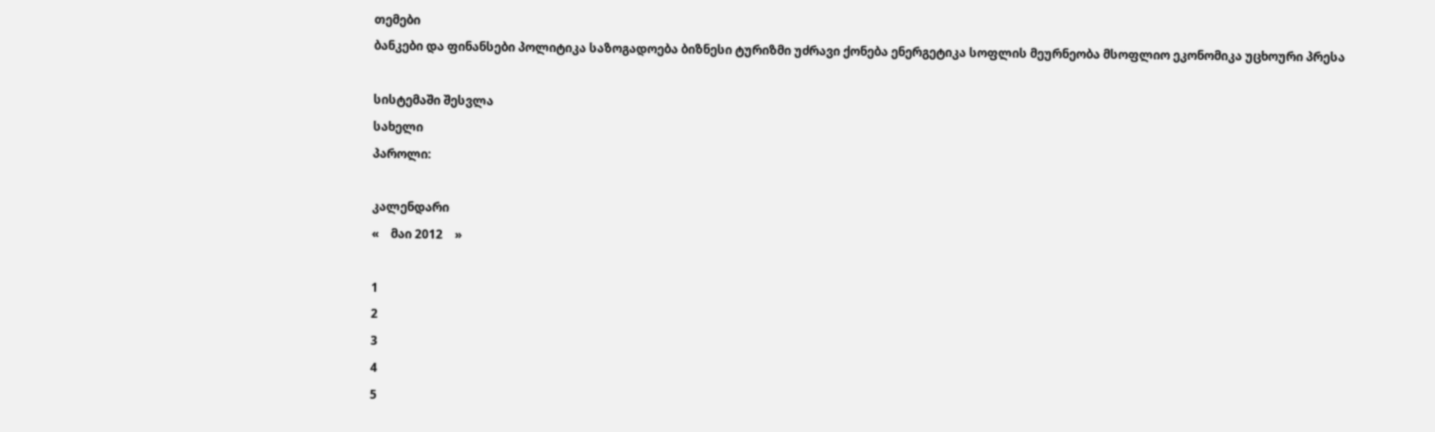თემები
ბანკები და ფინანსები პოლიტიკა საზოგადოება ბიზნესი ტურიზმი უძრავი ქონება ენერგეტიკა სოფლის მეურნეობა მსოფლიო ეკონომიკა უცხოური პრესა

სისტემაში შესვლა
სახელი
პაროლი:

კალენდარი
«    მაი 2012    »

1
2
3
4
5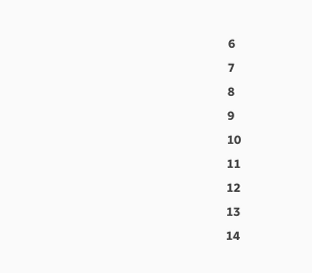6
7
8
9
10
11
12
13
14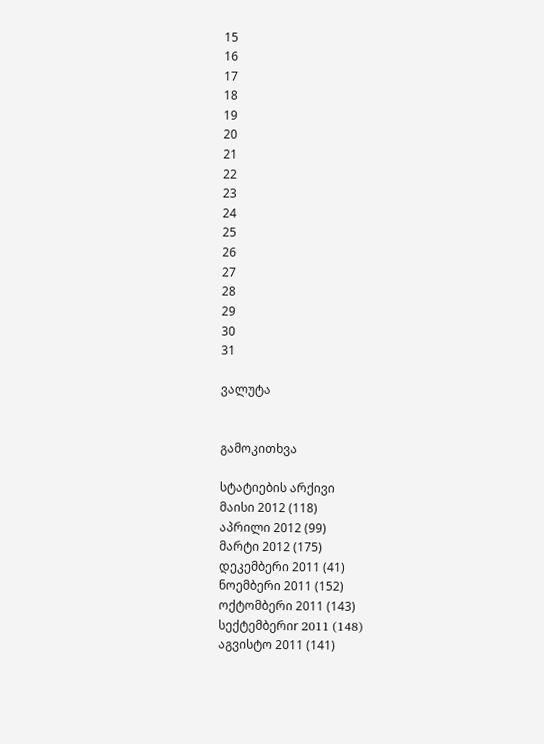15
16
17
18
19
20
21
22
23
24
25
26
27
28
29
30
31

ვალუტა


გამოკითხვა

სტატიების არქივი
მაისი 2012 (118)
აპრილი 2012 (99)
მარტი 2012 (175)
დეკემბერი 2011 (41)
ნოემბერი 2011 (152)
ოქტომბერი 2011 (143)
სექტემბერიr 2011 (148)
აგვისტო 2011 (141)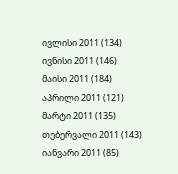ივლისი 2011 (134)
ივნისი 2011 (146)
მაისი 2011 (184)
აპრილი 2011 (121)
მარტი 2011 (135)
თებერვალი 2011 (143)
იანვარი 2011 (85)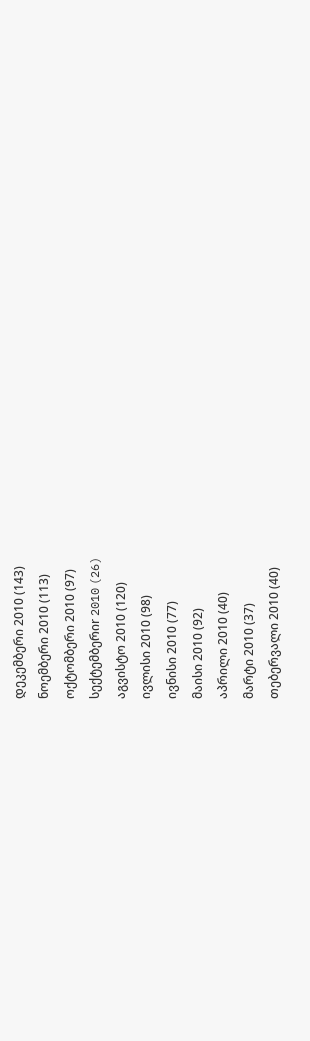დეკემბერი 2010 (143)
ნოემბერი 2010 (113)
ოქტომბერი 2010 (97)
სექტემბერიr 2010 (26)
აგვისტო 2010 (120)
ივლისი 2010 (98)
ივნისი 2010 (77)
მაისი 2010 (92)
აპრილი 2010 (40)
მარტი 2010 (37)
თებერვალი 2010 (40)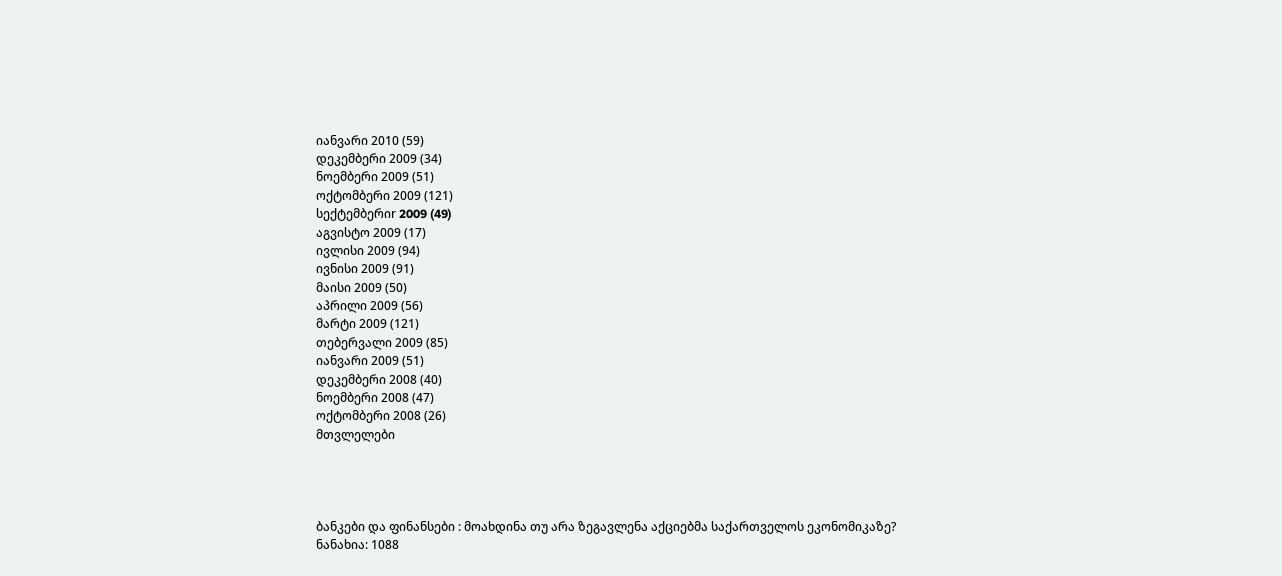იანვარი 2010 (59)
დეკემბერი 2009 (34)
ნოემბერი 2009 (51)
ოქტომბერი 2009 (121)
სექტემბერიr 2009 (49)
აგვისტო 2009 (17)
ივლისი 2009 (94)
ივნისი 2009 (91)
მაისი 2009 (50)
აპრილი 2009 (56)
მარტი 2009 (121)
თებერვალი 2009 (85)
იანვარი 2009 (51)
დეკემბერი 2008 (40)
ნოემბერი 2008 (47)
ოქტომბერი 2008 (26)
მთვლელები




ბანკები და ფინანსები : მოახდინა თუ არა ზეგავლენა აქციებმა საქართველოს ეკონომიკაზე?
ნანახია: 1088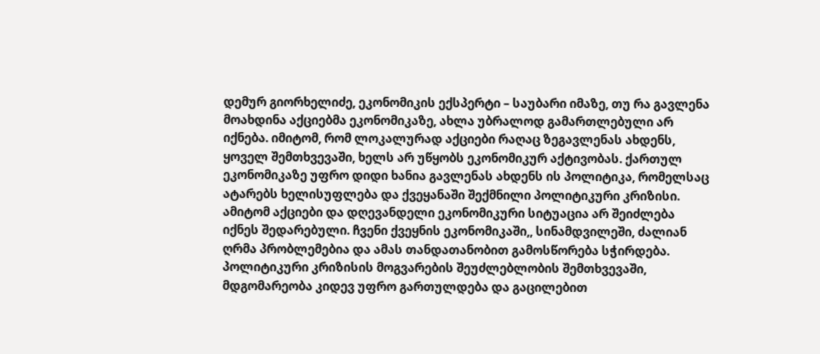დემურ გიორხელიძე, ეკონომიკის ექსპერტი – საუბარი იმაზე, თუ რა გავლენა მოახდინა აქციებმა ეკონომიკაზე, ახლა უბრალოდ გამართლებული არ იქნება. იმიტომ, რომ ლოკალურად აქციები რაღაც ზეგავლენას ახდენს, ყოველ შემთხვევაში, ხელს არ უწყობს ეკონომიკურ აქტივობას. ქართულ ეკონომიკაზე უფრო დიდი ხანია გავლენას ახდენს ის პოლიტიკა, რომელსაც ატარებს ხელისუფლება და ქვეყანაში შექმნილი პოლიტიკური კრიზისი. ამიტომ აქციები და დღევანდელი ეკონომიკური სიტუაცია არ შეიძლება იქნეს შედარებული. ჩვენი ქვეყნის ეკონომიკაში,, სინამდვილეში, ძალიან ღრმა პრობლემებია და ამას თანდათანობით გამოსწორება სჭირდება. პოლიტიკური კრიზისის მოგვარების შეუძლებლობის შემთხვევაში, მდგომარეობა კიდევ უფრო გართულდება და გაცილებით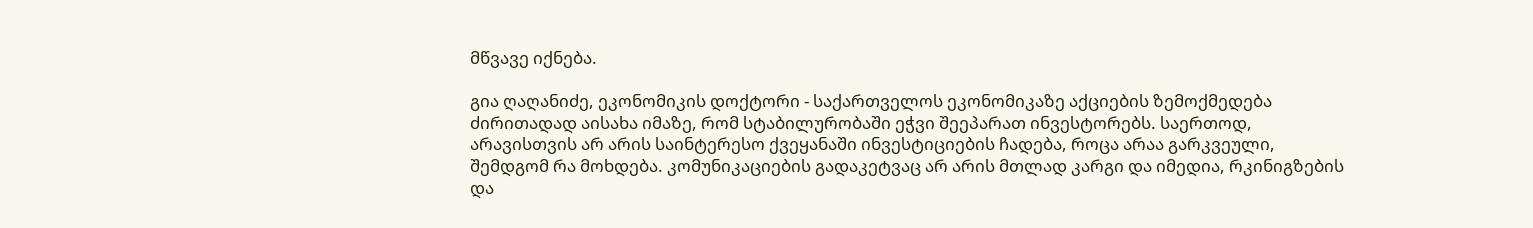მწვავე იქნება.

გია ღაღანიძე, ეკონომიკის დოქტორი - საქართველოს ეკონომიკაზე აქციების ზემოქმედება ძირითადად აისახა იმაზე, რომ სტაბილურობაში ეჭვი შეეპარათ ინვესტორებს. საერთოდ, არავისთვის არ არის საინტერესო ქვეყანაში ინვესტიციების ჩადება, როცა არაა გარკვეული, შემდგომ რა მოხდება. კომუნიკაციების გადაკეტვაც არ არის მთლად კარგი და იმედია, რკინიგზების და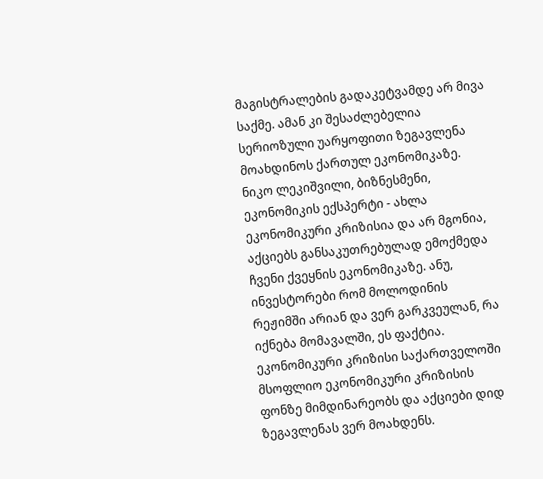მაგისტრალების გადაკეტვამდე არ მივა საქმე. ამან კი შესაძლებელია სერიოზული უარყოფითი ზეგავლენა მოახდინოს ქართულ ეკონომიკაზე.
ნიკო ლეკიშვილი, ბიზნესმენი, ეკონომიკის ექსპერტი - ახლა ეკონომიკური კრიზისია და არ მგონია, აქციებს განსაკუთრებულად ემოქმედა ჩვენი ქვეყნის ეკონომიკაზე. ანუ, ინვესტორები რომ მოლოდინის რეჟიმში არიან და ვერ გარკვეულან, რა იქნება მომავალში, ეს ფაქტია. ეკონომიკური კრიზისი საქართველოში მსოფლიო ეკონომიკური კრიზისის ფონზე მიმდინარეობს და აქციები დიდ ზეგავლენას ვერ მოახდენს.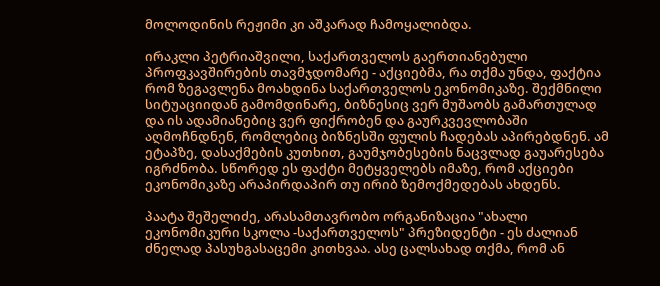მოლოდინის რეჟიმი კი აშკარად ჩამოყალიბდა.

ირაკლი პეტრიაშვილი, საქართველოს გაერთიანებული პროფკავშირების თავმჯდომარე - აქციებმა, რა თქმა უნდა, ფაქტია რომ ზეგავლენა მოახდინა საქართველოს ეკონომიკაზე. შექმნილი სიტუაციიდან გამომდინარე, ბიზნესიც ვერ მუშაობს გამართულად და ის ადამიანებიც ვერ ფიქრობენ და გაურკვევლობაში აღმოჩნდნენ, რომლებიც ბიზნესში ფულის ჩადებას აპირებდნენ. ამ ეტაპზე, დასაქმების კუთხით, გაუმჯობესების ნაცვლად გაუარესება იგრძნობა. სწორედ ეს ფაქტი მეტყველებს იმაზე, რომ აქციები ეკონომიკაზე არაპირდაპირ თუ ირიბ ზემოქმედებას ახდენს.

პაატა შეშელიძე, არასამთავრობო ორგანიზაცია "ახალი ეკონომიკური სკოლა -საქართველოს" პრეზიდენტი - ეს ძალიან ძნელად პასუხგასაცემი კითხვაა. ასე ცალსახად თქმა, რომ ან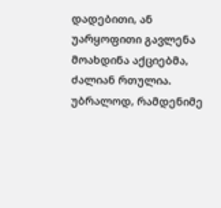დადებითი, ან უარყოფითი გავლენა მოახდინა აქციებმა, ძალიან რთულია. უბრალოდ, რამდენიმე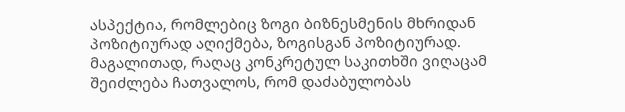ასპექტია, რომლებიც ზოგი ბიზნესმენის მხრიდან პოზიტიურად აღიქმება, ზოგისგან პოზიტიურად. მაგალითად, რაღაც კონკრეტულ საკითხში ვიღაცამ შეიძლება ჩათვალოს, რომ დაძაბულობას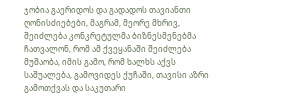ჯობია გაერიდოს და გადადოს თავიანთი ღონისძიებები, მაგრამ, მეორე მხრივ, შეიძლება კონკრეტულმა ბიზნესმენებმა ჩათვალონ, რომ ამ ქვეყანაში შეიძლება მუშაობა, იმის გამო, რომ ხალხს აქვს საშუალება, გამოვიდეს ქუჩაში, თავისი აზრი გამოთქვას და საკუთარი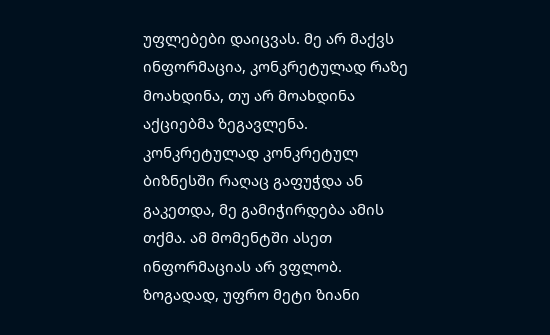უფლებები დაიცვას. მე არ მაქვს ინფორმაცია, კონკრეტულად რაზე მოახდინა, თუ არ მოახდინა აქციებმა ზეგავლენა. კონკრეტულად კონკრეტულ ბიზნესში რაღაც გაფუჭდა ან გაკეთდა, მე გამიჭირდება ამის თქმა. ამ მომენტში ასეთ ინფორმაციას არ ვფლობ. ზოგადად, უფრო მეტი ზიანი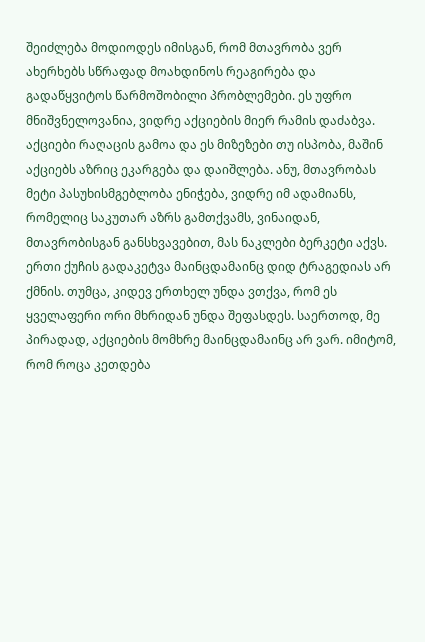შეიძლება მოდიოდეს იმისგან, რომ მთავრობა ვერ ახერხებს სწრაფად მოახდინოს რეაგირება და გადაწყვიტოს წარმოშობილი პრობლემები. ეს უფრო მნიშვნელოვანია, ვიდრე აქციების მიერ რამის დაძაბვა. აქციები რაღაცის გამოა და ეს მიზეზები თუ ისპობა, მაშინ აქციებს აზრიც ეკარგება და დაიშლება. ანუ, მთავრობას მეტი პასუხისმგებლობა ენიჭება, ვიდრე იმ ადამიანს, რომელიც საკუთარ აზრს გამთქვამს, ვინაიდან, მთავრობისგან განსხვავებით, მას ნაკლები ბერკეტი აქვს. ერთი ქუჩის გადაკეტვა მაინცდამაინც დიდ ტრაგედიას არ ქმნის. თუმცა, კიდევ ერთხელ უნდა ვთქვა, რომ ეს ყველაფერი ორი მხრიდან უნდა შეფასდეს. საერთოდ, მე პირადად, აქციების მომხრე მაინცდამაინც არ ვარ. იმიტომ, რომ როცა კეთდება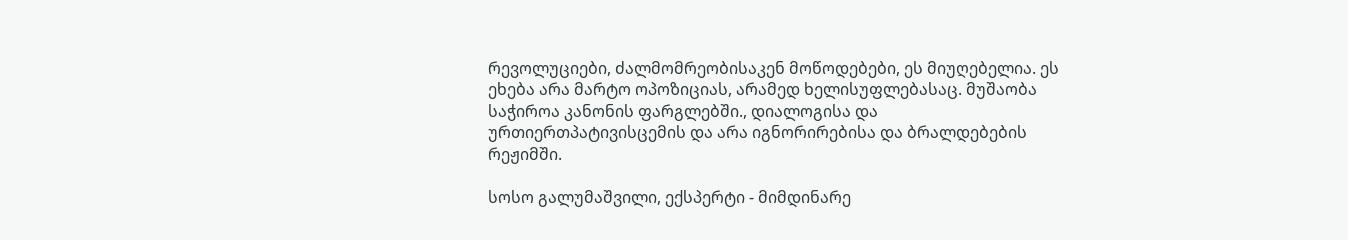რევოლუციები, ძალმომრეობისაკენ მოწოდებები, ეს მიუღებელია. ეს ეხება არა მარტო ოპოზიციას, არამედ ხელისუფლებასაც. მუშაობა საჭიროა კანონის ფარგლებში., დიალოგისა და ურთიერთპატივისცემის და არა იგნორირებისა და ბრალდებების რეჟიმში.

სოსო გალუმაშვილი, ექსპერტი - მიმდინარე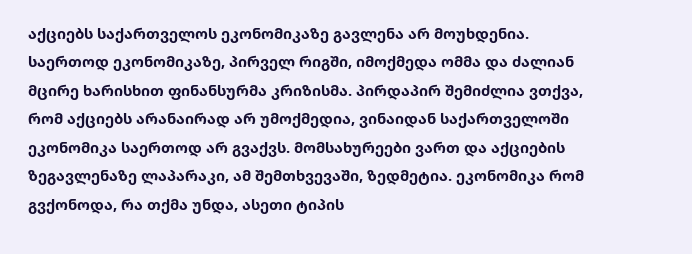აქციებს საქართველოს ეკონომიკაზე გავლენა არ მოუხდენია. საერთოდ ეკონომიკაზე, პირველ რიგში, იმოქმედა ომმა და ძალიან მცირე ხარისხით ფინანსურმა კრიზისმა. პირდაპირ შემიძლია ვთქვა, რომ აქციებს არანაირად არ უმოქმედია, ვინაიდან საქართველოში ეკონომიკა საერთოდ არ გვაქვს. მომსახურეები ვართ და აქციების ზეგავლენაზე ლაპარაკი, ამ შემთხვევაში, ზედმეტია. ეკონომიკა რომ გვქონოდა, რა თქმა უნდა, ასეთი ტიპის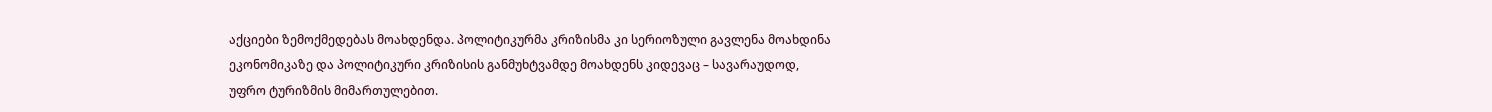აქციები ზემოქმედებას მოახდენდა. პოლიტიკურმა კრიზისმა კი სერიოზული გავლენა მოახდინა ეკონომიკაზე და პოლიტიკური კრიზისის განმუხტვამდე მოახდენს კიდევაც – სავარაუდოდ, უფრო ტურიზმის მიმართულებით.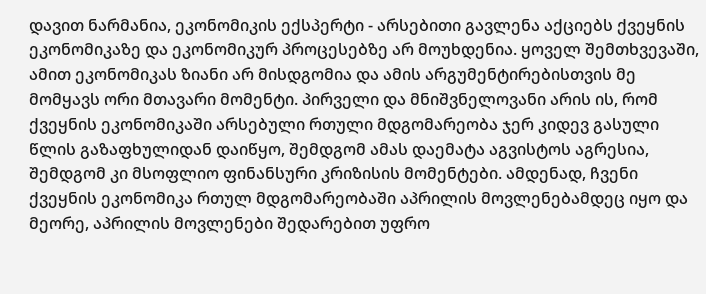დავით ნარმანია, ეკონომიკის ექსპერტი - არსებითი გავლენა აქციებს ქვეყნის ეკონომიკაზე და ეკონომიკურ პროცესებზე არ მოუხდენია. ყოველ შემთხვევაში, ამით ეკონომიკას ზიანი არ მისდგომია და ამის არგუმენტირებისთვის მე მომყავს ორი მთავარი მომენტი. პირველი და მნიშვნელოვანი არის ის, რომ ქვეყნის ეკონომიკაში არსებული რთული მდგომარეობა ჯერ კიდევ გასული წლის გაზაფხულიდან დაიწყო, შემდგომ ამას დაემატა აგვისტოს აგრესია, შემდგომ კი მსოფლიო ფინანსური კრიზისის მომენტები. ამდენად, ჩვენი ქვეყნის ეკონომიკა რთულ მდგომარეობაში აპრილის მოვლენებამდეც იყო და მეორე, აპრილის მოვლენები შედარებით უფრო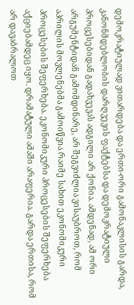დემოკრატიულად ვითარდება და ერთი-ორი გამონაკლისის გარდა, კანონმდებლობის დარღვევის ფაქტებსა და დემოკრატიული პროცესებიდან გადახვევას ადგილი არ ქონია. ამდენად, ამ ორი არგუმენტიდან გამომდინარე, არ შეგვიძლია ვისაუბროთ, რომ აპრილის მოვლენებმა გამოიწვია რაიმე სახით ეკონომიკური პროცესების შეფერხება. ეკონომიკური პროცესების შეფერხება აქციებამდეც იყო. დრამატული ამაში არაფერია. გარდა ერთისა, რომ არ დავაბრალოთ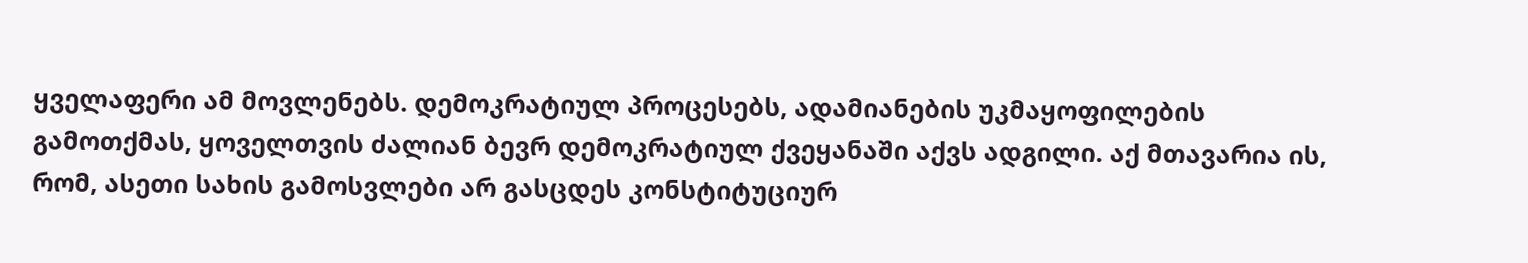ყველაფერი ამ მოვლენებს. დემოკრატიულ პროცესებს, ადამიანების უკმაყოფილების გამოთქმას, ყოველთვის ძალიან ბევრ დემოკრატიულ ქვეყანაში აქვს ადგილი. აქ მთავარია ის, რომ, ასეთი სახის გამოსვლები არ გასცდეს კონსტიტუციურ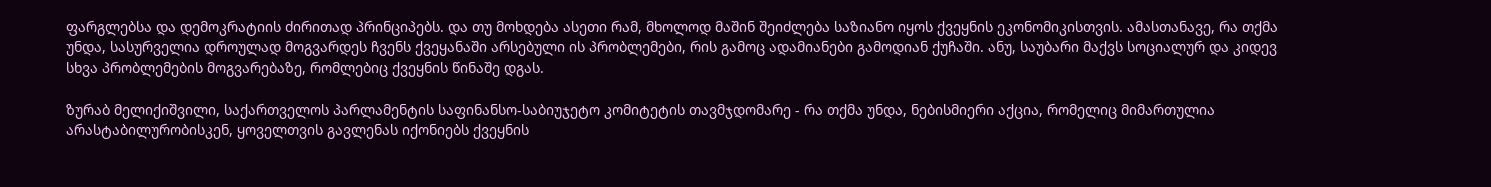ფარგლებსა და დემოკრატიის ძირითად პრინციპებს. და თუ მოხდება ასეთი რამ, მხოლოდ მაშინ შეიძლება საზიანო იყოს ქვეყნის ეკონომიკისთვის. ამასთანავე, რა თქმა უნდა, სასურველია დროულად მოგვარდეს ჩვენს ქვეყანაში არსებული ის პრობლემები, რის გამოც ადამიანები გამოდიან ქუჩაში. ანუ, საუბარი მაქვს სოციალურ და კიდევ სხვა პრობლემების მოგვარებაზე, რომლებიც ქვეყნის წინაშე დგას.

ზურაბ მელიქიშვილი, საქართველოს პარლამენტის საფინანსო-საბიუჯეტო კომიტეტის თავმჯდომარე - რა თქმა უნდა, ნებისმიერი აქცია, რომელიც მიმართულია არასტაბილურობისკენ, ყოველთვის გავლენას იქონიებს ქვეყნის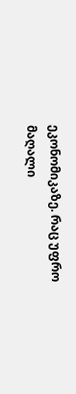ეკონომიკაზე. რაც უფრო მაღალი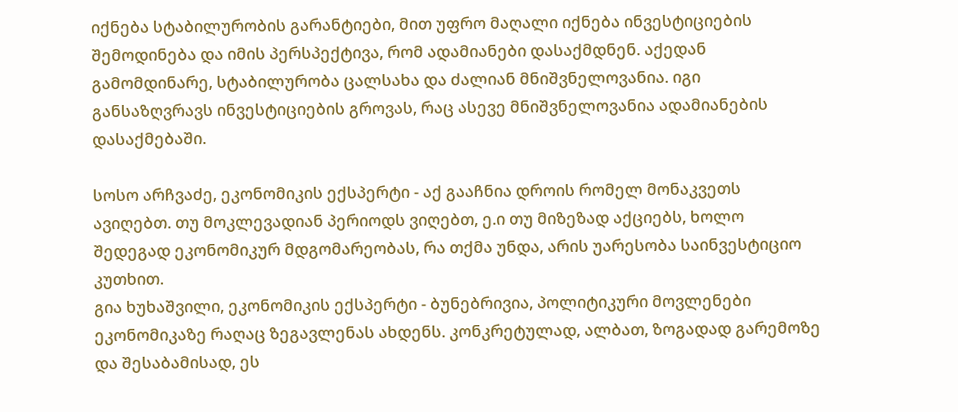იქნება სტაბილურობის გარანტიები, მით უფრო მაღალი იქნება ინვესტიციების შემოდინება და იმის პერსპექტივა, რომ ადამიანები დასაქმდნენ. აქედან გამომდინარე, სტაბილურობა ცალსახა და ძალიან მნიშვნელოვანია. იგი განსაზღვრავს ინვესტიციების გროვას, რაც ასევე მნიშვნელოვანია ადამიანების დასაქმებაში.

სოსო არჩვაძე, ეკონომიკის ექსპერტი - აქ გააჩნია დროის რომელ მონაკვეთს ავიღებთ. თუ მოკლევადიან პერიოდს ვიღებთ, ე.ი თუ მიზეზად აქციებს, ხოლო შედეგად ეკონომიკურ მდგომარეობას, რა თქმა უნდა, არის უარესობა საინვესტიციო კუთხით.
გია ხუხაშვილი, ეკონომიკის ექსპერტი - ბუნებრივია, პოლიტიკური მოვლენები ეკონომიკაზე რაღაც ზეგავლენას ახდენს. კონკრეტულად, ალბათ, ზოგადად გარემოზე და შესაბამისად, ეს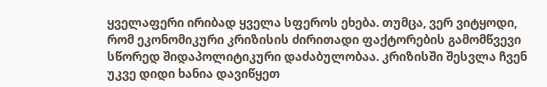ყველაფერი ირიბად ყველა სფეროს ეხება. თუმცა, ვერ ვიტყოდი, რომ ეკონომიკური კრიზისის ძირითადი ფაქტორების გამომწვევი სწორედ შიდაპოლიტიკური დაძაბულობაა. კრიზისში შესვლა ჩვენ უკვე დიდი ხანია დავიწყეთ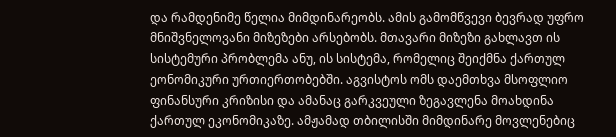და რამდენიმე წელია მიმდინარეობს. ამის გამომწვევი ბევრად უფრო მნიშვნელოვანი მიზეზები არსებობს. მთავარი მიზეზი გახლავთ ის სისტემური პრობლემა ანუ, ის სისტემა, რომელიც შეიქმნა ქართულ ეონომიკური ურთიერთობებში. აგვისტოს ომს დაემთხვა მსოფლიო ფინანსური კრიზისი და ამანაც გარკვეული ზეგავლენა მოახდინა ქართულ ეკონომიკაზე. ამჟამად თბილისში მიმდინარე მოვლენებიც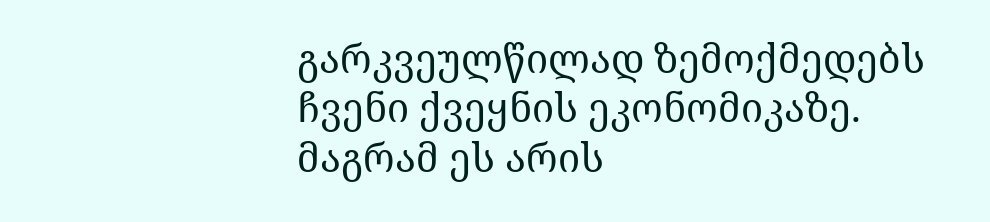გარკვეულწილად ზემოქმედებს ჩვენი ქვეყნის ეკონომიკაზე. მაგრამ ეს არის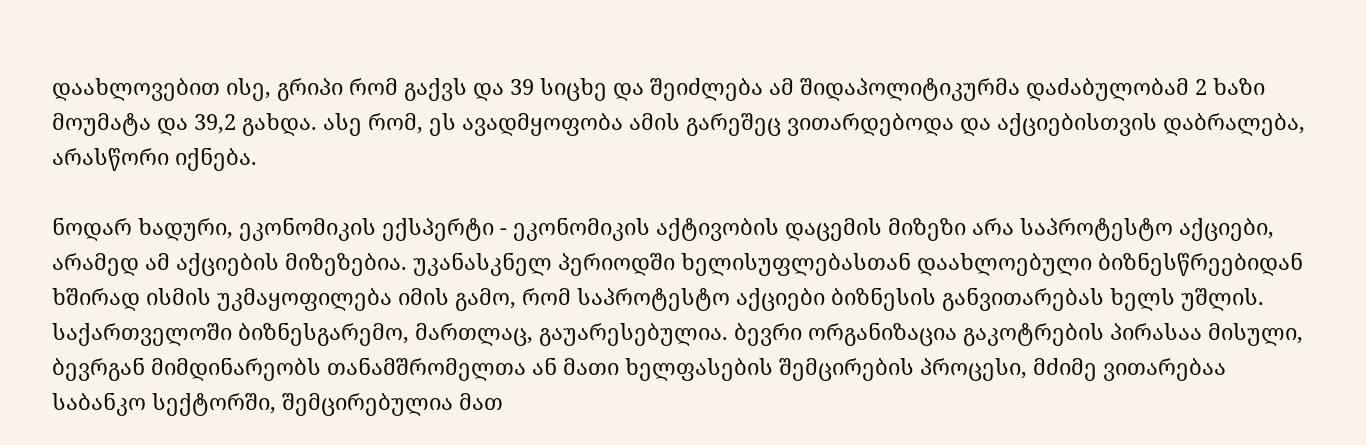დაახლოვებით ისე, გრიპი რომ გაქვს და 39 სიცხე და შეიძლება ამ შიდაპოლიტიკურმა დაძაბულობამ 2 ხაზი მოუმატა და 39,2 გახდა. ასე რომ, ეს ავადმყოფობა ამის გარეშეც ვითარდებოდა და აქციებისთვის დაბრალება, არასწორი იქნება.

ნოდარ ხადური, ეკონომიკის ექსპერტი - ეკონომიკის აქტივობის დაცემის მიზეზი არა საპროტესტო აქციები, არამედ ამ აქციების მიზეზებია. უკანასკნელ პერიოდში ხელისუფლებასთან დაახლოებული ბიზნესწრეებიდან ხშირად ისმის უკმაყოფილება იმის გამო, რომ საპროტესტო აქციები ბიზნესის განვითარებას ხელს უშლის. საქართველოში ბიზნესგარემო, მართლაც, გაუარესებულია. ბევრი ორგანიზაცია გაკოტრების პირასაა მისული, ბევრგან მიმდინარეობს თანამშრომელთა ან მათი ხელფასების შემცირების პროცესი, მძიმე ვითარებაა საბანკო სექტორში, შემცირებულია მათ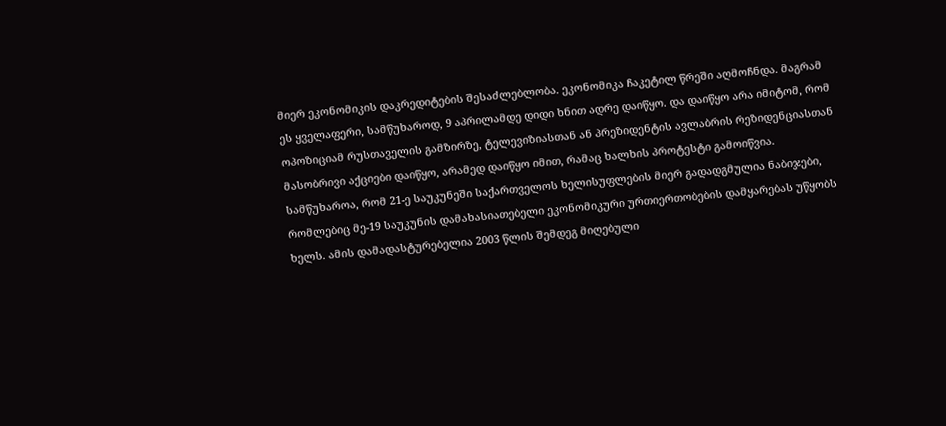მიერ ეკონომიკის დაკრედიტების შესაძლებლობა. ეკონომიკა ჩაკეტილ წრეში აღმოჩნდა. მაგრამ ეს ყველაფერი, სამწუხაროდ, 9 აპრილამდე დიდი ხნით ადრე დაიწყო. და დაიწყო არა იმიტომ, რომ ოპოზიციამ რუსთაველის გამზირზე, ტელევიზიასთან ან პრეზიდენტის ავლაბრის რეზიდენციასთან მასობრივი აქციები დაიწყო, არამედ დაიწყო იმით, რამაც ხალხის პროტესტი გამოიწვია. სამწუხაროა, რომ 21-ე საუკუნეში საქართველოს ხელისუფლების მიერ გადადგმულია ნაბიჯები, რომლებიც მე-19 საუკუნის დამახასიათებელი ეკონომიკური ურთიერთობების დამყარებას უწყობს ხელს. ამის დამადასტურებელია 2003 წლის შემდეგ მიღებული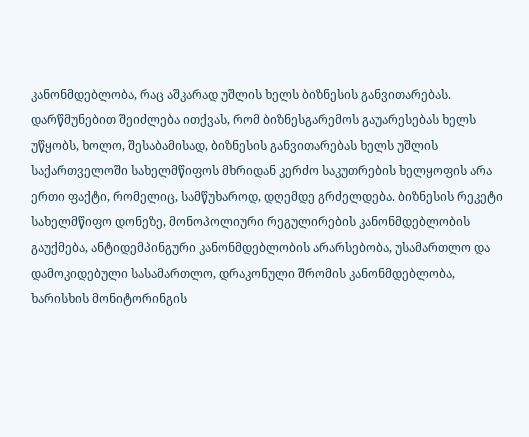კანონმდებლობა, რაც აშკარად უშლის ხელს ბიზნესის განვითარებას. დარწმუნებით შეიძლება ითქვას, რომ ბიზნესგარემოს გაუარესებას ხელს უწყობს, ხოლო, შესაბამისად, ბიზნესის განვითარებას ხელს უშლის საქართველოში სახელმწიფოს მხრიდან კერძო საკუთრების ხელყოფის არა ერთი ფაქტი, რომელიც, სამწუხაროდ, დღემდე გრძელდება. ბიზნესის რეკეტი სახელმწიფო დონეზე, მონოპოლიური რეგულირების კანონმდებლობის გაუქმება, ანტიდემპინგური კანონმდებლობის არარსებობა, უსამართლო და დამოკიდებული სასამართლო, დრაკონული შრომის კანონმდებლობა, ხარისხის მონიტორინგის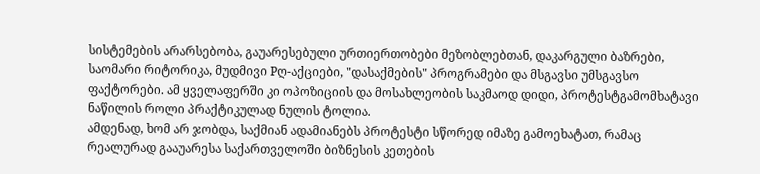სისტემების არარსებობა, გაუარესებული ურთიერთობები მეზობლებთან, დაკარგული ბაზრები, საომარი რიტორიკა, მუდმივი Pღ-აქციები, "დასაქმების" პროგრამები და მსგავსი უმსგავსო ფაქტორები. ამ ყველაფერში კი ოპოზიციის და მოსახლეობის საკმაოდ დიდი, პროტესტგამომხატავი ნაწილის როლი პრაქტიკულად ნულის ტოლია.
ამდენად, ხომ არ ჯობდა, საქმიან ადამიანებს პროტესტი სწორედ იმაზე გამოეხატათ, რამაც რეალურად გააუარესა საქართველოში ბიზნესის კეთების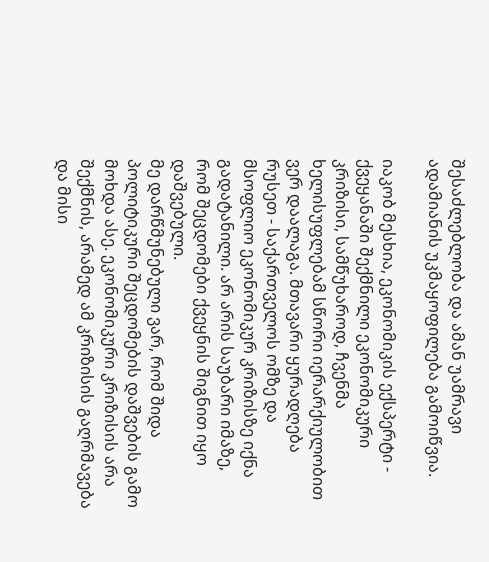შესაძლებლობა და ამან უამრავი ადამიანის უკმაყოფილება გამოიწვია.

იაკობ მესხია, ეკონომიკის ექსპერტი - ქვეყანაში შექმნილი ეკონომიკური კრიზისი, სამწუხაროდ, ჩვენმა ხელისუფლებამ სწორი იერარქიულობით ვერ დაალაგა. მთავარი ყურადღება რუსეთ - საქართველოს ომზე და მსოფლიო ეკონომიკურ კრიზისზე იქნა გადატანილი. არ არის საუბარი იმაზე, რომ შეცდომები ქვეყნის შიგნით იყო დაშვებული.
მე დარწმუნებული ვარ, რომ შიდა პოლიტიკური შეცდომების დაშვების გამო მოხდა ასე. ეკონომიკური კრიზისის არა შექმნის, არამედ ამ კრიზისის გაღრმავება და მისი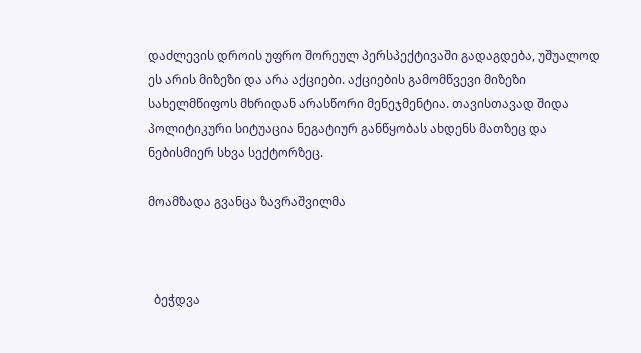დაძლევის დროის უფრო შორეულ პერსპექტივაში გადაგდება, უშუალოდ ეს არის მიზეზი და არა აქციები. აქციების გამომწვევი მიზეზი სახელმწიფოს მხრიდან არასწორი მენეჯმენტია. თავისთავად შიდა პოლიტიკური სიტუაცია ნეგატიურ განწყობას ახდენს მათზეც და ნებისმიერ სხვა სექტორზეც.

მოამზადა გვანცა ზავრაშვილმა



  ბეჭდვა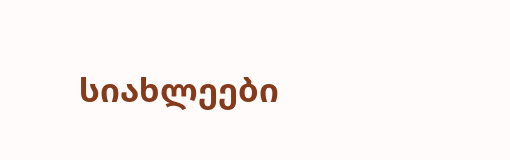სიახლეები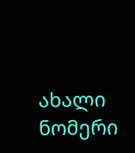ახალი ნომერი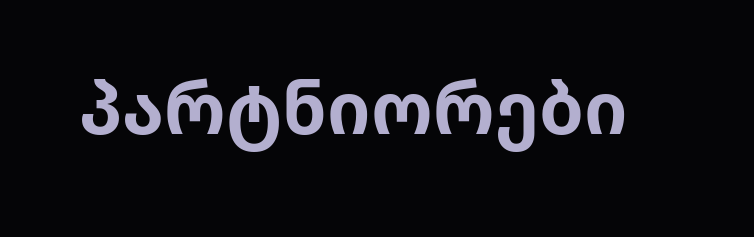პარტნიორები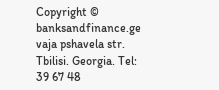Copyright © banksandfinance.ge vaja pshavela str. Tbilisi. Georgia. Tel: 39 67 48